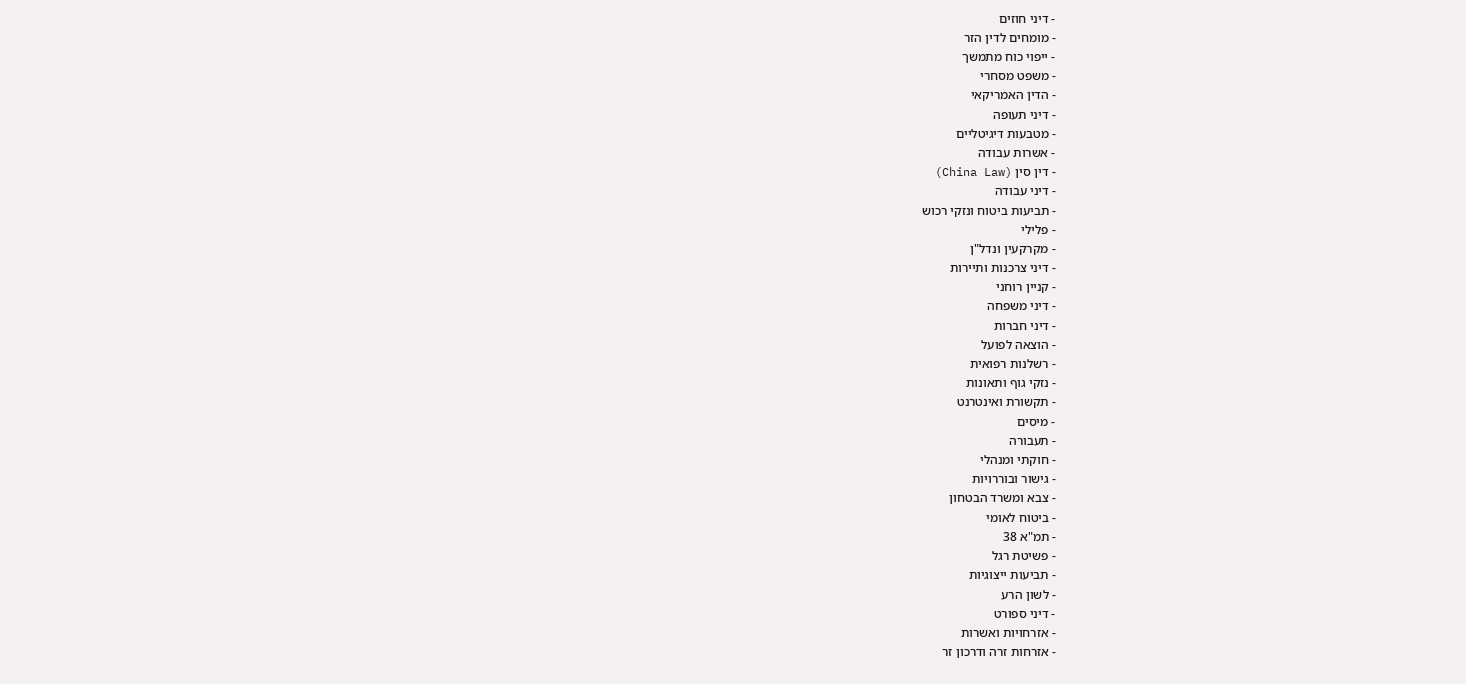- דיני חוזים
- מומחים לדין הזר
- ייפוי כוח מתמשך
- משפט מסחרי
- הדין האמריקאי
- דיני תעופה
- מטבעות דיגיטליים
- אשרות עבודה
- דין סין (China Law)
- דיני עבודה
- תביעות ביטוח ונזקי רכוש
- פלילי
- מקרקעין ונדל"ן
- דיני צרכנות ותיירות
- קניין רוחני
- דיני משפחה
- דיני חברות
- הוצאה לפועל
- רשלנות רפואית
- נזקי גוף ותאונות
- תקשורת ואינטרנט
- מיסים
- תעבורה
- חוקתי ומנהלי
- גישור ובוררויות
- צבא ומשרד הבטחון
- ביטוח לאומי
- תמ"א 38
- פשיטת רגל
- תביעות ייצוגיות
- לשון הרע
- דיני ספורט
- אזרחויות ואשרות
- אזרחות זרה ודרכון זר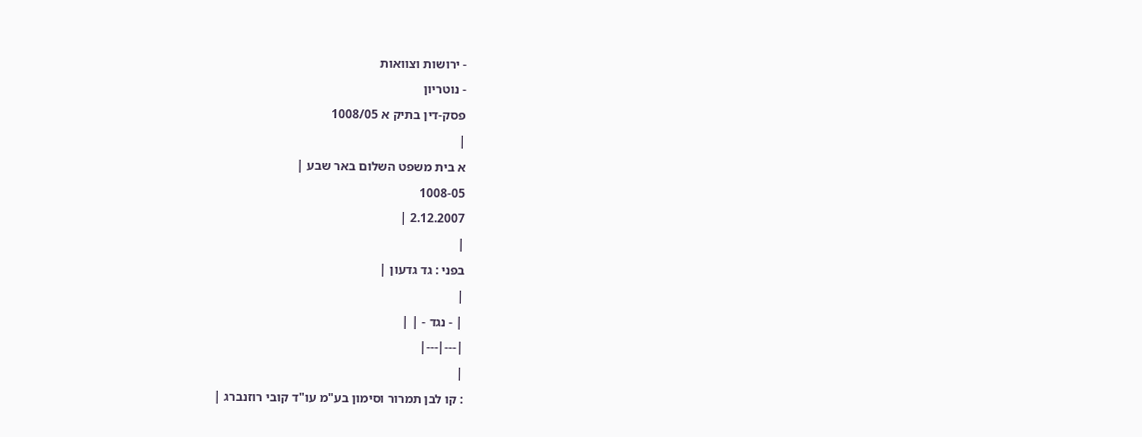- ירושות וצוואות
- נוטריון
פסק-דין בתיק א 1008/05
|
א בית משפט השלום באר שבע |
1008-05
2.12.2007 |
|
בפני : גד גדעון |
|
| - נגד - | |
|---|---|
|
: קו לבן תמרור וסימון בע"מ עו"ד קובי רוזנברג |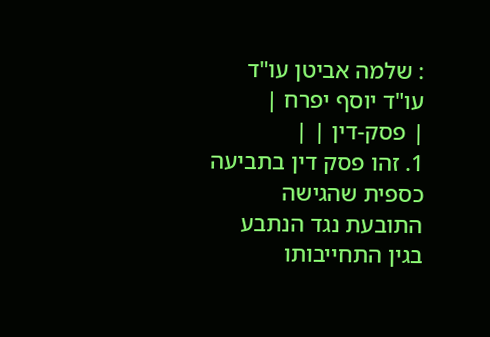: שלמה אביטן עו"ד עו"ד יוסף יפרח |
| פסק-דין | |
1. זהו פסק דין בתביעה כספית שהגישה התובעת נגד הנתבע בגין התחייבותו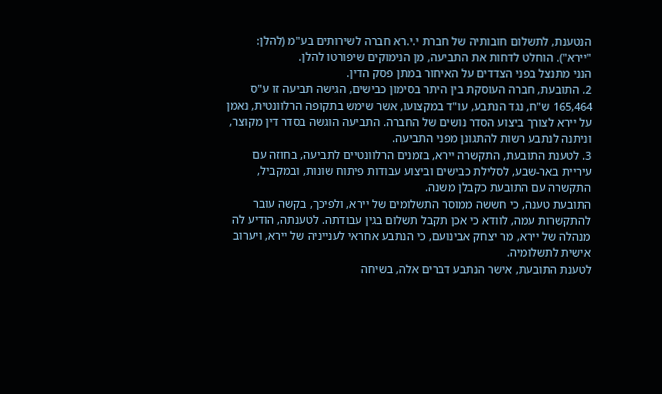הנטענת, לתשלום חובותיה של חברת י.י.רא חברה לשירותים בע"מ (להלן: "יירא"). הוחלט לדחות את התביעה, מן הנימוקים שיפורטו להלן.
הנני מתנצל בפני הצדדים על האיחור במתן פסק הדין.
2. התובעת, חברה העוסקת בין היתר בסימון כבישים, הגישה תביעה זו ע"ס 165,464 ש"ח, נגד הנתבע, עו"ד במקצועו, אשר שימש בתקופה הרלוונטית, נאמן על יירא לצורך ביצוע הסדר נושים של החברה. התביעה הוגשה בסדר דין מקוצר, וניתנה לנתבע רשות להתגונן מפני התביעה.
3. לטענת התובעת, התקשרה יירא, בזמנים הרלוונטיים לתביעה, בחוזה עם עיריית באר-שבע, לסלילת כבישים וביצוע עבודות פיתוח שונות, ובמקביל, התקשרה עם התובעת כקבלן משנה.
התובעת טענה, כי חששה ממוסר התשלומים של יירא, ולפיכך, בקשה עובר להתקשרות עמה, לוודא כי אכן תקבל תשלום בגין עבודתה. לטענתה, הודיע לה מנהלה של יירא, מר יצחק אבינועם, כי הנתבע אחראי לענייניה של יירא, ויערוב אישית לתשלומיה.
לטענת התובעת, אישר הנתבע דברים אלה, בשיחה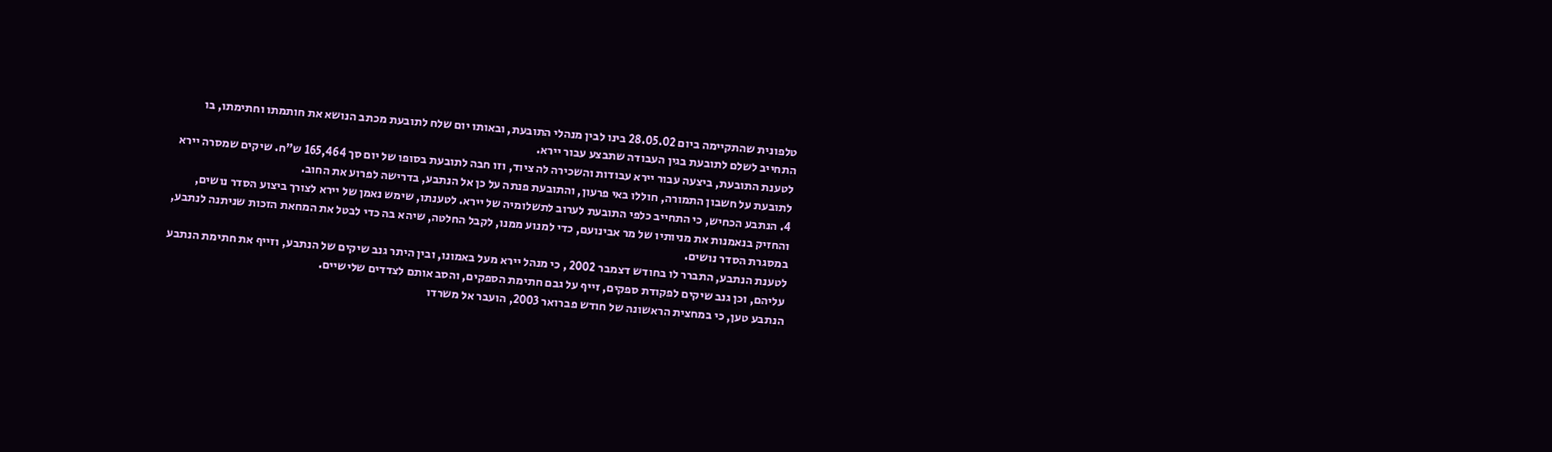טלפונית שהתקיימה ביום 28.05.02 בינו לבין מנהלי התובעת, ובאותו יום שלח לתובעת מכתב הנושא את חותמתו וחתימתו, בו התחייב לשלם לתובעת בגין העבודה שתבצע עבור יירא.
לטענת התובעת, ביצעה עבור יירא עבודות והשכירה לה ציוד, וזו חבה לתובעת בסופו של יום סך 165,464 ש"ח. שיקים שמסרה יירא לתובעת על חשבון התמורה, חוללו באי פרעון, והתובעת פנתה על כן אל הנתבע, בדרישה לפרוע את החוב.
4. הנתבע הכחיש, כי התחייב כלפי התובעת לערוב לתשלומיה של יירא. לטענתו, שימש נאמן של יירא לצורך ביצוע הסדר נושים, והחזיק בנאמנות את מניותיו של מר אבינועם, כדי למנוע ממנו, לקבל החלטה, שיהא בה כדי לבטל את המחאת הזכות שניתנה לנתבע, במסגרת הסדר נושים.
לטענת הנתבע, התברר לו בחודש דצמבר 2002 , כי מנהל יירא מעל באמונו, ובין היתר גנב שיקים של הנתבע, וזייף את חתימת הנתבע עליהם, וכן גנב שיקים לפקודת ספקים, זייף על גבם חתימת הספקים, והסב אותם לצדדים שלישיים.
הנתבע טען, כי במחצית הראשונה של חודש פברואר 2003, הועבר אל משרדו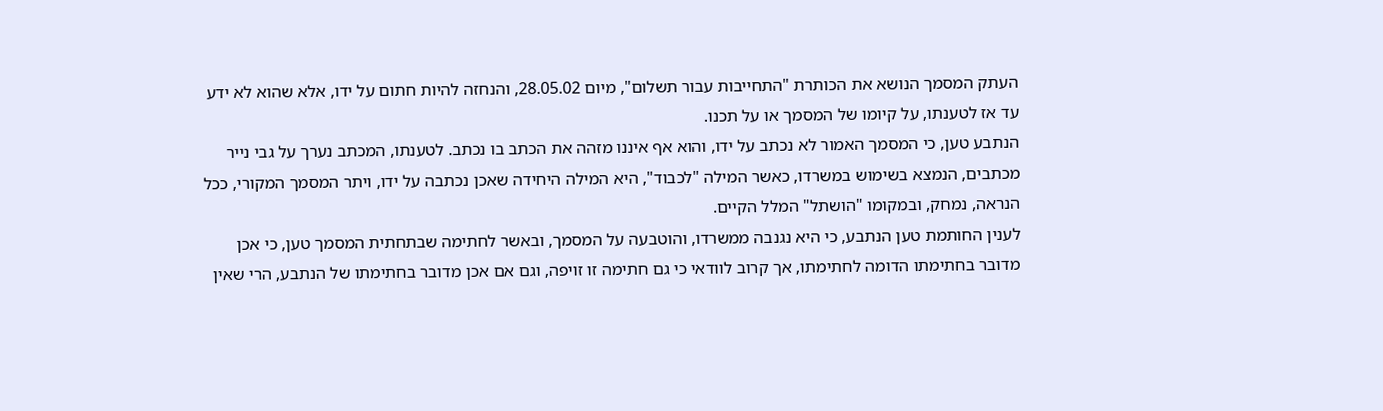העתק המסמך הנושא את הכותרת "התחייבות עבור תשלום", מיום 28.05.02, והנחזה להיות חתום על ידו, אלא שהוא לא ידע עד אז לטענתו, על קיומו של המסמך או על תכנו.
הנתבע טען, כי המסמך האמור לא נכתב על ידו, והוא אף איננו מזהה את הכתב בו נכתב. לטענתו, המכתב נערך על גבי נייר מכתבים, הנמצא בשימוש במשרדו, כאשר המילה "לכבוד", היא המילה היחידה שאכן נכתבה על ידו, ויתר המסמך המקורי, ככל הנראה, נמחק, ובמקומו "הושתל" המלל הקיים.
לענין החותמת טען הנתבע, כי היא נגנבה ממשרדו, והוטבעה על המסמך, ובאשר לחתימה שבתחתית המסמך טען, כי אכן מדובר בחתימתו הדומה לחתימתו, אך קרוב לוודאי כי גם חתימה זו זויפה, וגם אם אכן מדובר בחתימתו של הנתבע, הרי שאין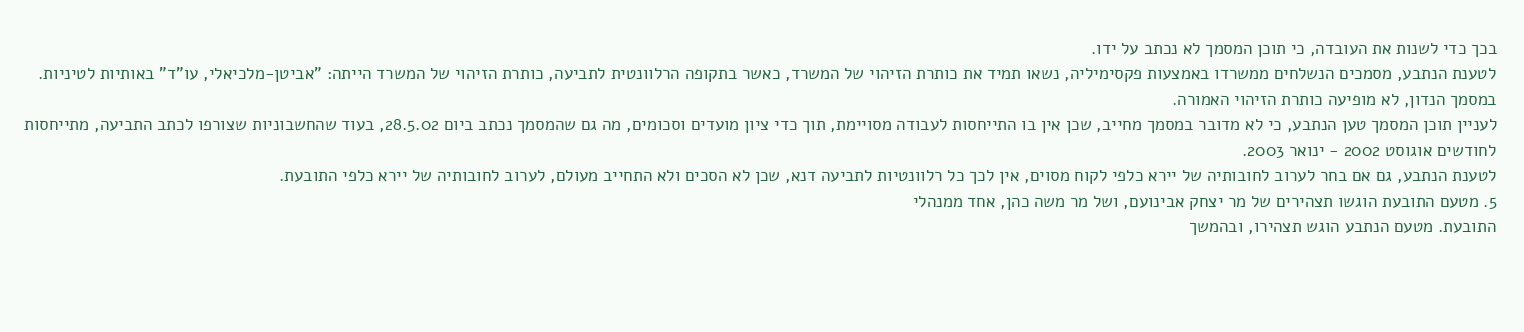בכך כדי לשנות את העובדה, כי תוכן המסמך לא נכתב על ידו.
לטענת הנתבע, מסמכים הנשלחים ממשרדו באמצעות פקסימיליה, נשאו תמיד את כותרת הזיהוי של המשרד, כאשר בתקופה הרלוונטית לתביעה, כותרת הזיהוי של המשרד הייתה: "אביטן-מלכיאלי, עו"ד" באותיות לטיניות. במסמך הנדון, לא מופיעה כותרת הזיהוי האמורה.
לעניין תוכן המסמך טען הנתבע, כי לא מדובר במסמך מחייב, שכן אין בו התייחסות לעבודה מסויימת, תוך כדי ציון מועדים וסכומים, מה גם שהמסמך נכתב ביום 28.5.02, בעוד שהחשבוניות שצורפו לכתב התביעה, מתייחסות לחודשים אוגוסט 2002 - ינואר 2003.
לטענת הנתבע, גם אם בחר לערוב לחובותיה של יירא כלפי לקוח מסוים, אין לכך כל רלוונטיות לתביעה דנא, שכן לא הסכים ולא התחייב מעולם, לערוב לחובותיה של יירא כלפי התובעת.
5. מטעם התובעת הוגשו תצהירים של מר יצחק אבינועם, ושל מר משה כהן, אחד ממנהלי
התובעת. מטעם הנתבע הוגש תצהירו, ובהמשך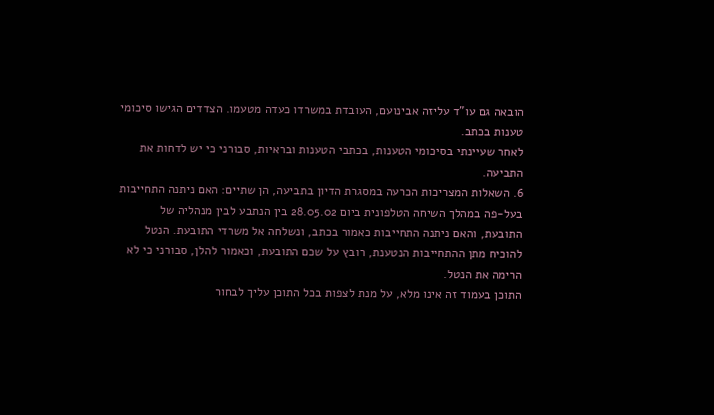הובאה גם עו"ד עליזה אבינועם, העובדת במשרדו כעדה מטעמו. הצדדים הגישו סיכומי טענות בכתב.
לאחר שעיינתי בסיכומי הטענות, בכתבי הטענות ובראיות, סבורני כי יש לדחות את התביעה.
6. השאלות המצריכות הכרעה במסגרת הדיון בתביעה, הן שתיים: האם ניתנה התחייבות בעל-פה במהלך השיחה הטלפונית ביום 28.05.02 בין הנתבע לבין מנהליה של התובעת, והאם ניתנה התחייבות כאמור בכתב, ונשלחה אל משרדי התובעת. הנטל להוכיח מתן ההתחייבות הנטענת, רובץ על שכם התובעת, וכאמור להלן, סבורני כי לא הרימה את הנטל.
התוכן בעמוד זה אינו מלא, על מנת לצפות בכל התוכן עליך לבחור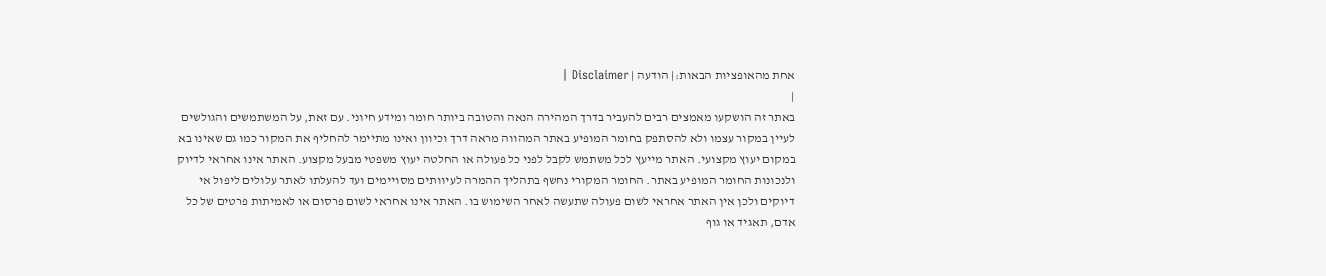אחת מהאופציות הבאות:| הודעה | Disclaimer |
|
באתר זה הושקעו מאמצים רבים להעביר בדרך המהירה הנאה והטובה ביותר חומר ומידע חיוני. עם זאת, על המשתמשים והגולשים לעיין במקור עצמו ולא להסתפק בחומר המופיע באתר המהווה מראה דרך וכיוון ואינו מתיימר להחליף את המקור כמו גם שאינו בא במקום יעוץ מקצועי. האתר מייעץ לכל משתמש לקבל לפני כל פעולה או החלטה יעוץ משפטי מבעל מקצוע. האתר אינו אחראי לדיוק ולנכונות החומר המופיע באתר. החומר המקורי נחשף בתהליך ההמרה לעיוותים מסויימים ועד להעלתו לאתר עלולים ליפול אי דיוקים ולכן אין האתר אחראי לשום פעולה שתעשה לאחר השימוש בו. האתר אינו אחראי לשום פרסום או לאמיתות פרטים של כל אדם, תאגיד או גוף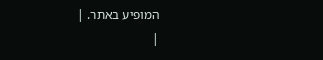המופיע באתר. |
|